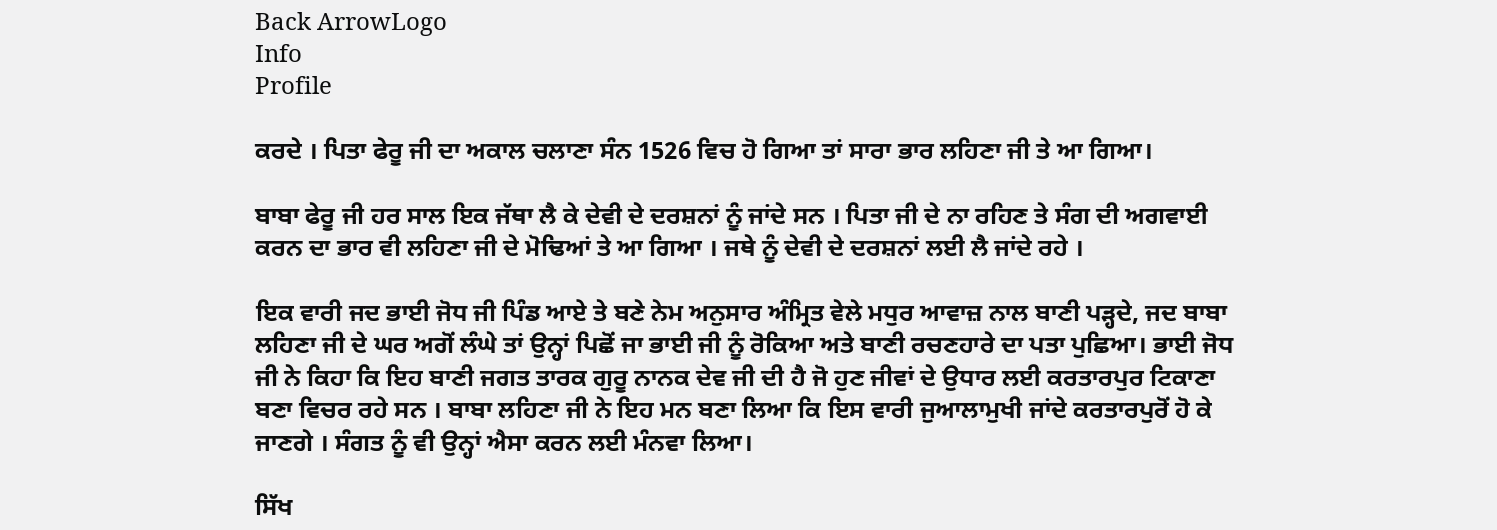Back ArrowLogo
Info
Profile

ਕਰਦੇ । ਪਿਤਾ ਫੇਰੂ ਜੀ ਦਾ ਅਕਾਲ ਚਲਾਣਾ ਸੰਨ 1526 ਵਿਚ ਹੋ ਗਿਆ ਤਾਂ ਸਾਰਾ ਭਾਰ ਲਹਿਣਾ ਜੀ ਤੇ ਆ ਗਿਆ।

ਬਾਬਾ ਫੇਰੂ ਜੀ ਹਰ ਸਾਲ ਇਕ ਜੱਥਾ ਲੈ ਕੇ ਦੇਵੀ ਦੇ ਦਰਸ਼ਨਾਂ ਨੂੰ ਜਾਂਦੇ ਸਨ । ਪਿਤਾ ਜੀ ਦੇ ਨਾ ਰਹਿਣ ਤੇ ਸੰਗ ਦੀ ਅਗਵਾਈ ਕਰਨ ਦਾ ਭਾਰ ਵੀ ਲਹਿਣਾ ਜੀ ਦੇ ਮੋਢਿਆਂ ਤੇ ਆ ਗਿਆ । ਜਥੇ ਨੂੰ ਦੇਵੀ ਦੇ ਦਰਸ਼ਨਾਂ ਲਈ ਲੈ ਜਾਂਦੇ ਰਹੇ ।

ਇਕ ਵਾਰੀ ਜਦ ਭਾਈ ਜੋਧ ਜੀ ਪਿੰਡ ਆਏ ਤੇ ਬਣੇ ਨੇਮ ਅਨੁਸਾਰ ਅੰਮ੍ਰਿਤ ਵੇਲੇ ਮਧੁਰ ਆਵਾਜ਼ ਨਾਲ ਬਾਣੀ ਪੜ੍ਹਦੇ, ਜਦ ਬਾਬਾ ਲਹਿਣਾ ਜੀ ਦੇ ਘਰ ਅਗੋਂ ਲੰਘੇ ਤਾਂ ਉਨ੍ਹਾਂ ਪਿਛੋਂ ਜਾ ਭਾਈ ਜੀ ਨੂੰ ਰੋਕਿਆ ਅਤੇ ਬਾਣੀ ਰਚਣਹਾਰੇ ਦਾ ਪਤਾ ਪੁਛਿਆ। ਭਾਈ ਜੋਧ ਜੀ ਨੇ ਕਿਹਾ ਕਿ ਇਹ ਬਾਣੀ ਜਗਤ ਤਾਰਕ ਗੁਰੂ ਨਾਨਕ ਦੇਵ ਜੀ ਦੀ ਹੈ ਜੋ ਹੁਣ ਜੀਵਾਂ ਦੇ ਉਧਾਰ ਲਈ ਕਰਤਾਰਪੁਰ ਟਿਕਾਣਾ ਬਣਾ ਵਿਚਰ ਰਹੇ ਸਨ । ਬਾਬਾ ਲਹਿਣਾ ਜੀ ਨੇ ਇਹ ਮਨ ਬਣਾ ਲਿਆ ਕਿ ਇਸ ਵਾਰੀ ਜੁਆਲਾਮੁਖੀ ਜਾਂਦੇ ਕਰਤਾਰਪੁਰੋਂ ਹੋ ਕੇ ਜਾਣਗੇ । ਸੰਗਤ ਨੂੰ ਵੀ ਉਨ੍ਹਾਂ ਐਸਾ ਕਰਨ ਲਈ ਮੰਨਵਾ ਲਿਆ।

ਸਿੱਖ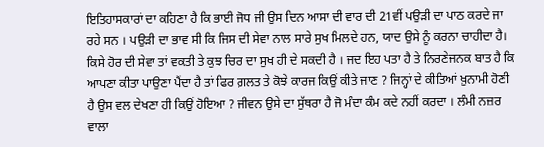ਇਤਿਹਾਸਕਾਰਾਂ ਦਾ ਕਹਿਣਾ ਹੈ ਕਿ ਭਾਈ ਜੋਧ ਜੀ ਉਸ ਦਿਨ ਆਸਾ ਦੀ ਵਾਰ ਦੀ 21ਵੀਂ ਪਉੜੀ ਦਾ ਪਾਠ ਕਰਦੇ ਜਾ ਰਹੇ ਸਨ । ਪਉੜੀ ਦਾ ਭਾਵ ਸੀ ਕਿ ਜਿਸ ਦੀ ਸੇਵਾ ਨਾਲ ਸਾਰੇ ਸੁਖ ਮਿਲਦੇ ਹਨ, ਯਾਦ ਉਸੇ ਨੂੰ ਕਰਨਾ ਚਾਹੀਦਾ ਹੈ। ਕਿਸੇ ਹੋਰ ਦੀ ਸੇਵਾ ਤਾਂ ਵਕਤੀ ਤੇ ਕੁਝ ਚਿਰ ਦਾ ਸੁਖ ਹੀ ਦੇ ਸਕਦੀ ਹੈ । ਜਦ ਇਹ ਪਤਾ ਹੈ ਤੇ ਨਿਰਣੇਜਨਕ ਬਾਤ ਹੈ ਕਿ ਆਪਣਾ ਕੀਤਾ ਪਾਉਣਾ ਪੈਂਦਾ ਹੈ ਤਾਂ ਫਿਰ ਗ਼ਲਤ ਤੇ ਕੋਝੇ ਕਾਰਜ ਕਿਉਂ ਕੀਤੇ ਜਾਣ ? ਜਿਨ੍ਹਾਂ ਦੇ ਕੀਤਿਆਂ ਖ਼ੁਨਾਮੀ ਹੋਣੀ ਹੈ ਉਸ ਵਲ ਦੇਖਣਾ ਹੀ ਕਿਉਂ ਹੋਇਆ ? ਜੀਵਨ ਉਸੇ ਦਾ ਸੁੱਥਰਾ ਹੈ ਜੋ ਮੰਦਾ ਕੰਮ ਕਦੇ ਨਹੀਂ ਕਰਦਾ । ਲੰਮੀ ਨਜ਼ਰ ਵਾਲਾ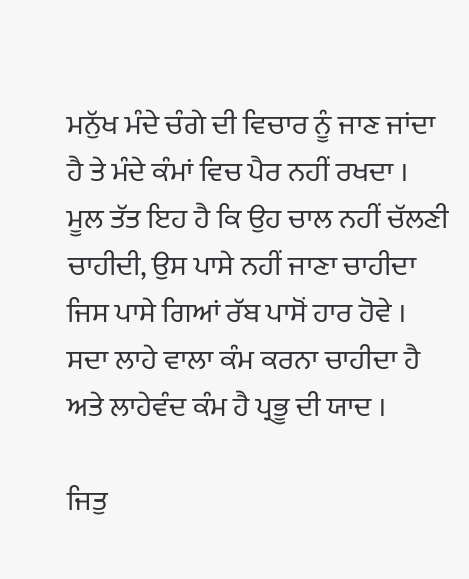ਮਨੁੱਖ ਮੰਦੇ ਚੰਗੇ ਦੀ ਵਿਚਾਰ ਨੂੰ ਜਾਣ ਜਾਂਦਾ ਹੈ ਤੇ ਮੰਦੇ ਕੰਮਾਂ ਵਿਚ ਪੈਰ ਨਹੀਂ ਰਖਦਾ । ਮੂਲ ਤੱਤ ਇਹ ਹੈ ਕਿ ਉਹ ਚਾਲ ਨਹੀਂ ਚੱਲਣੀ ਚਾਹੀਦੀ, ਉਸ ਪਾਸੇ ਨਹੀਂ ਜਾਣਾ ਚਾਹੀਦਾ ਜਿਸ ਪਾਸੇ ਗਿਆਂ ਰੱਬ ਪਾਸੋਂ ਹਾਰ ਹੋਵੇ । ਸਦਾ ਲਾਹੇ ਵਾਲਾ ਕੰਮ ਕਰਨਾ ਚਾਹੀਦਾ ਹੈ ਅਤੇ ਲਾਹੇਵੰਦ ਕੰਮ ਹੈ ਪ੍ਰਭੂ ਦੀ ਯਾਦ ।

ਜਿਤੁ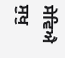ਸੇਵਿਐ ਸੁਖੁ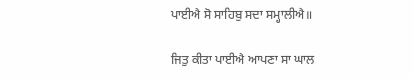ਪਾਈਐ ਸੋ ਸਾਹਿਬੁ ਸਦਾ ਸਮ੍ਹਾਲੀਐ॥

ਜਿਤੁ ਕੀਤਾ ਪਾਈਐ ਆਪਣਾ ਸਾ ਘਾਲ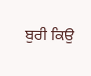ਬੁਰੀ ਕਿਉ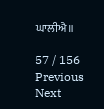ਘਾਲੀਐ॥

57 / 156
Previous
Next